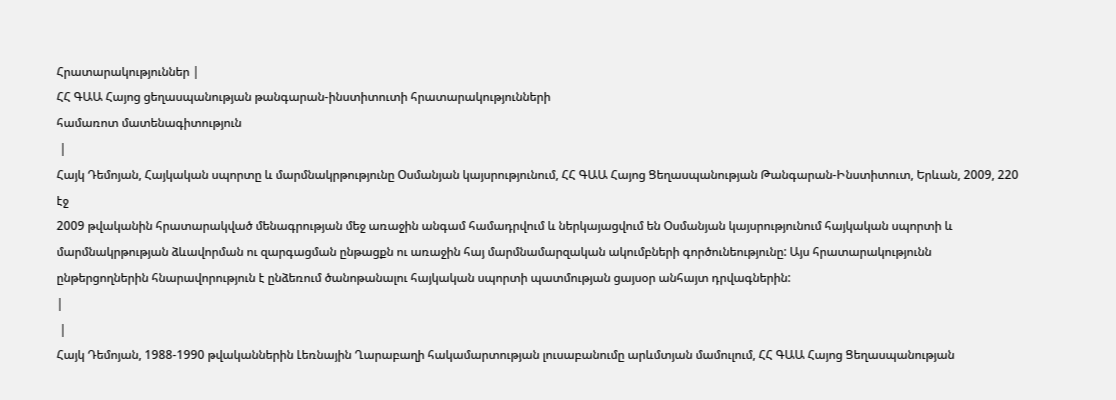Հրատարակություններ |
ՀՀ ԳԱԱ Հայոց ցեղասպանության թանգարան-ինստիտուտի հրատարակությունների
համառոտ մատենագիտություն
 |
Հայկ Դեմոյան, Հայկական սպորտը և մարմնակրթությունը Օսմանյան կայսրությունում, ՀՀ ԳԱԱ Հայոց Ցեղասպանության Թանգարան-Ինստիտուտ, Երևան, 2009, 220 էջ
2009 թվականին հրատարակված մենագրության մեջ առաջին անգամ համադրվում և ներկայացվում են Օսմանյան կայսրությունում հայկական սպորտի և մարմնակրթության ձևավորման ու զարգացման ընթացքն ու առաջին հայ մարմնամարզական ակումբների գործունեությունը: Այս հրատարակությունն ընթերցողներին հնարավորություն է ընձեռում ծանոթանալու հայկական սպորտի պատմության ցայսօր անհայտ դրվագներին:
|
 |
Հայկ Դեմոյան, 1988-1990 թվականներին Լեռնային Ղարաբաղի հակամարտության լուսաբանումը արևմտյան մամուլում, ՀՀ ԳԱԱ Հայոց Ցեղասպանության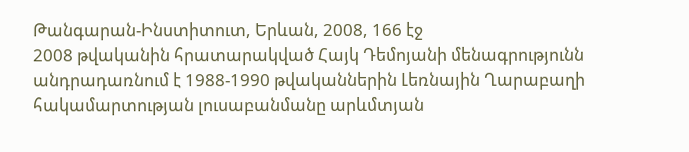Թանգարան-Ինստիտուտ, Երևան, 2008, 166 էջ
2008 թվականին հրատարակված Հայկ Դեմոյանի մենագրությունն անդրադառնում է 1988-1990 թվականներին Լեռնային Ղարաբաղի հակամարտության լուսաբանմանը արևմտյան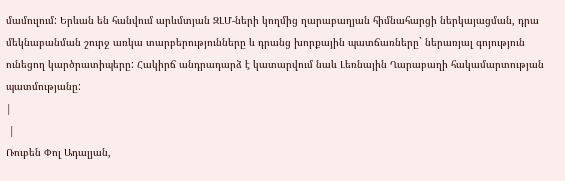մամուլում: Երևան են հանվում արևմտյան ԶԼՄ-ների կողմից ղարաբաղյան հիմնահարցի ներկայացման, դրա մեկնաբանման շուրջ առկա տարբերությունները և դրանց խորքային պատճառները` ներառյալ գոյություն ունեցող կարծրատիպերը: Հակիրճ անդրադարձ է կատարվում նաև Լեռնային Ղարաբաղի հակամարտության պատմությանը:
|
 |
Ռուբեն Փոլ Ադալյան,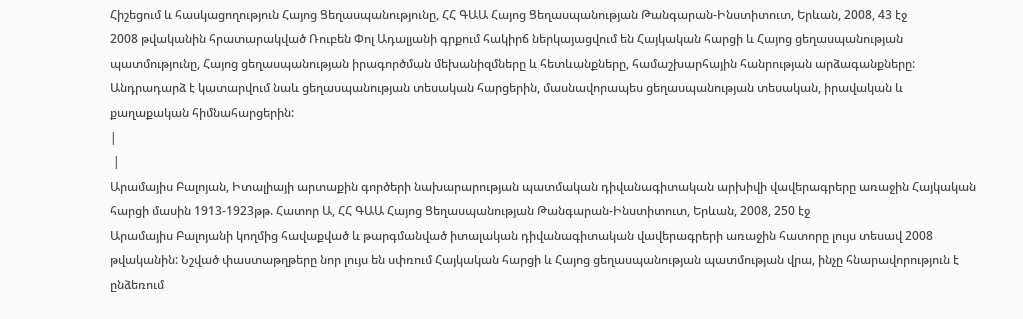Հիշեցում և հասկացողություն Հայոց Ցեղասպանությունը, ՀՀ ԳԱԱ Հայոց Ցեղասպանության Թանգարան-Ինստիտուտ, Երևան, 2008, 43 էջ
2008 թվականին հրատարակված Ռուբեն Փոլ Ադալյանի գրքում հակիրճ ներկայացվում են Հայկական հարցի և Հայոց ցեղասպանության պատմությունը, Հայոց ցեղասպանության իրագործման մեխանիզմները և հետևանքները, համաշխարհային հանրության արձագանքները: Անդրադարձ է կատարվում նաև ցեղասպանության տեսական հարցերին, մասնավորապես ցեղասպանության տեսական, իրավական և քաղաքական հիմնահարցերին:
|
 |
Արամայիս Բալոյան, Իտալիայի արտաքին գործերի նախարարության պատմական դիվանագիտական արխիվի վավերագրերը առաջին Հայկական հարցի մասին 1913-1923թթ. Հատոր Ա, ՀՀ ԳԱԱ Հայոց Ցեղասպանության Թանգարան-Ինստիտուտ, Երևան, 2008, 250 էջ
Արամայիս Բալոյանի կողմից հավաքված և թարգմանված իտալական դիվանագիտական վավերագրերի առաջին հատորը լույս տեսավ 2008 թվականին: Նշված փաստաթղթերը նոր լույս են սփռում Հայկական հարցի և Հայոց ցեղասպանության պատմության վրա, ինչը հնարավորություն է ընձեռում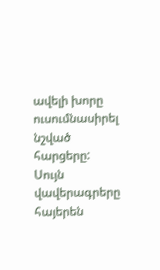ավելի խորը ուսումնասիրել նշված հարցերը: Սույն վավերագրերը հայերեն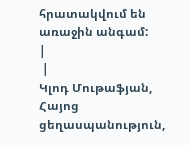հրատակվում են առաջին անգամ:
|
 |
Կլոդ Մութաֆյան, Հայոց ցեղասպանություն,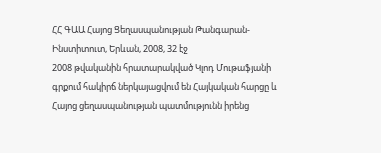ՀՀ ԳԱԱ Հայոց Ցեղասպանության Թանգարան-Ինստիտուտ, Երևան, 2008, 32 էջ
2008 թվականին հրատարակված Կլոդ Մութաֆյանի գրքում հակիրճ ներկայացվում են Հայկական հարցը և Հայոց ցեղասպանության պատմությունն իրենց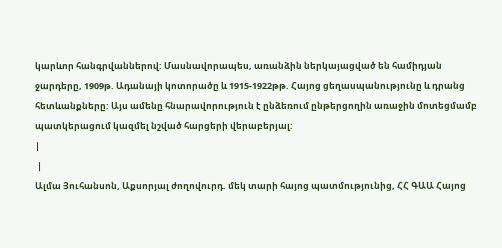կարևոր հանգրվաններով: Մասնավորապես, առանձին ներկայացված են համիդյան ջարդերը, 1909թ. Ադանայի կոտորածը և 1915-1922թթ. Հայոց ցեղասպանությունը և դրանց հետևանքները: Այս ամենը հնարավորություն է ընձեռում ընթերցողին առաջին մոտեցմամբ պատկերացում կազմել նշված հարցերի վերաբերյալ:
|
 |
Ալմա Յուհանսոն, Աքսորյալ ժողովուրդ. մեկ տարի հայոց պատմությունից, ՀՀ ԳԱԱ Հայոց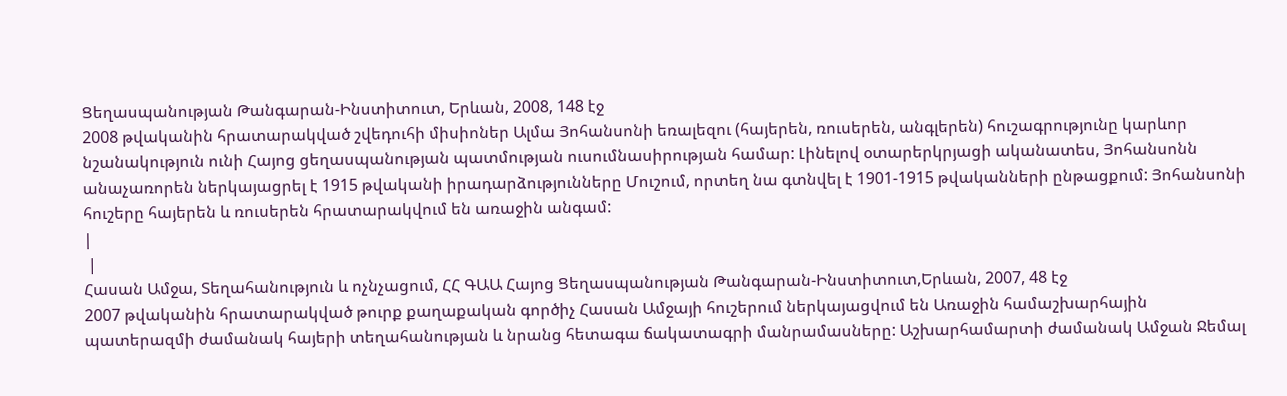Ցեղասպանության Թանգարան-Ինստիտուտ, Երևան, 2008, 148 էջ
2008 թվականին հրատարակված շվեդուհի միսիոներ Ալմա Յոհանսոնի եռալեզու (հայերեն, ռուսերեն, անգլերեն) հուշագրությունը կարևոր նշանակություն ունի Հայոց ցեղասպանության պատմության ուսումնասիրության համար: Լինելով օտարերկրյացի ականատես, Յոհանսոնն անաչառորեն ներկայացրել է 1915 թվականի իրադարձությունները Մուշում, որտեղ նա գտնվել է 1901-1915 թվականների ընթացքում: Յոհանսոնի հուշերը հայերեն և ռուսերեն հրատարակվում են առաջին անգամ:
|
 |
Հասան Ամջա, Տեղահանություն և ոչնչացում, ՀՀ ԳԱԱ Հայոց Ցեղասպանության Թանգարան-Ինստիտուտ,Երևան, 2007, 48 էջ
2007 թվականին հրատարակված թուրք քաղաքական գործիչ Հասան Ամջայի հուշերում ներկայացվում են Առաջին համաշխարհային պատերազմի ժամանակ հայերի տեղահանության և նրանց հետագա ճակատագրի մանրամասները: Աշխարհամարտի ժամանակ Ամջան Ջեմալ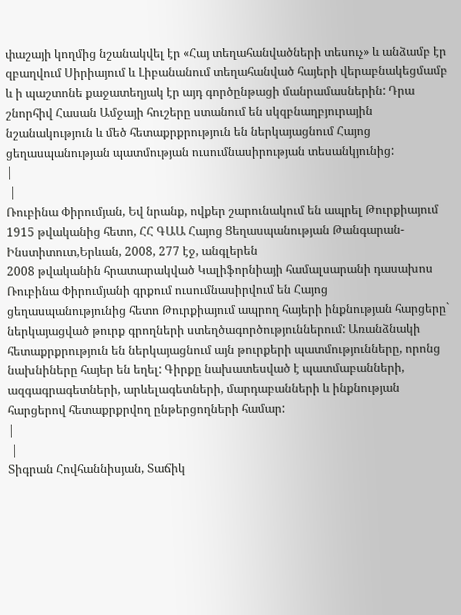փաշայի կողմից նշանակվել էր «Հայ տեղահանվածների տեսուչ» և անձամբ էր զբաղվում Սիրիայում և Լիբանանում տեղահանված հայերի վերաբնակեցմամբ և ի պաշտոնե քաջատեղյակ էր այդ գործընթացի մանրամասներին: Դրա շնորհիվ Հասան Ամջայի հուշերը ստանում են սկզբնաղբյուրային նշանակություն և մեծ հետաքրքրություն են ներկայացնում Հայոց ցեղասպանության պատմության ուսումնասիրության տեսանկյունից:
|
 |
Ռուբինա Փիրումյան, Եվ նրանք, ովքեր շարունակում են ապրել Թուրքիայում 1915 թվականից հետո, ՀՀ ԳԱԱ Հայոց Ցեղասպանության Թանգարան-Ինստիտուտ,Երևան, 2008, 277 էջ, անգլերեն
2008 թվականին հրատարակված Կալիֆորնիայի համալսարանի դասախոս Ռուբինա Փիրումյանի գրքում ուսումնասիրվում են Հայոց ցեղասպանությունից հետո Թուրքիայում ապրող հայերի ինքնության հարցերը` ներկայացված թուրք գրողների ստեղծագործություններում: Առանձնակի հետաքրքրություն են ներկայացնում այն թուրքերի պատմությունները, որոնց նախնիները հայեր են եղել: Գիրքը նախատեսված է պատմաբանների, ազգագրագետների, արևելագետների, մարդաբանների և ինքնության հարցերով հետաքրքրվող ընթերցողների համար:
|
 |
Տիգրան Հովհաննիսյան, Տաճիկ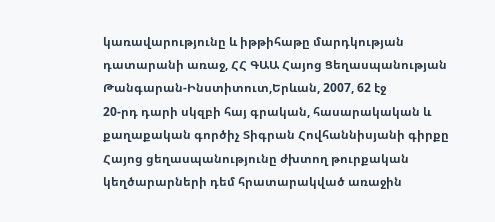կառավարությունը և իթթիհաթը մարդկության դատարանի առաջ, ՀՀ ԳԱԱ Հայոց Ցեղասպանության Թանգարան-Ինստիտուտ,Երևան, 2007, 62 էջ
20-րդ դարի սկզբի հայ գրական, հասարակական և քաղաքական գործիչ Տիգրան Հովհաննիսյանի գիրքը Հայոց ցեղասպանությունը ժխտող թուրքական կեղծարարների դեմ հրատարակված առաջին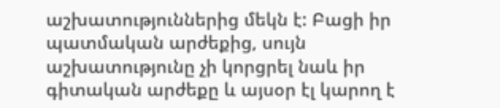աշխատություններից մեկն է: Բացի իր պատմական արժեքից, սույն աշխատությունը չի կորցրել նաև իր գիտական արժեքը և այսօր էլ կարող է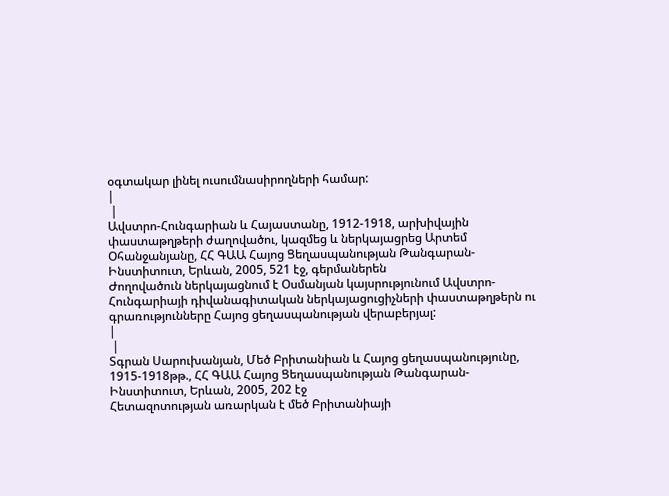օգտակար լինել ուսումնասիրողների համար:
|
 |
Ավստրո-Հունգարիան և Հայաստանը, 1912-1918, արխիվային փաստաթղթերի ժաղովածու, կազմեց և ներկայացրեց Արտեմ Օհանջանյանը, ՀՀ ԳԱԱ Հայոց Ցեղասպանության Թանգարան-Ինստիտուտ, Երևան, 2005, 521 էջ, գերմաներեն
Ժողովածուն ներկայացնում է Օսմանյան կայսրությունում Ավստրո-Հունգարիայի դիվանագիտական ներկայացուցիչների փաստաթղթերն ու գրառությունները Հայոց ցեղասպանության վերաբերյալ:
|
 |
Տգրան Սարուխանյան, Մեծ Բրիտանիան և Հայոց ցեղասպանությունը, 1915-1918թթ., ՀՀ ԳԱԱ Հայոց Ցեղասպանության Թանգարան-Ինստիտուտ, Երևան, 2005, 202 էջ
Հետազոտության առարկան է մեծ Բրիտանիայի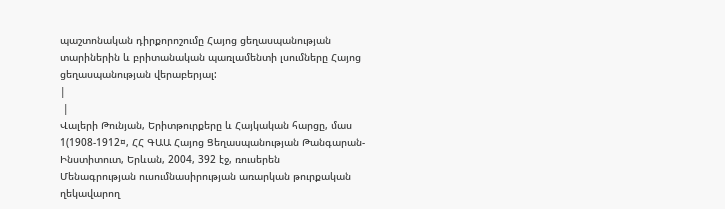պաշտոնական դիրքորոշումը Հայոց ցեղասպանության տարիներին և բրիտանական պառլամենտի լսումները Հայոց ցեղասպանության վերաբերյալ:
|
 |
Վալերի Թունյան, Երիտթուրքերը և Հայկական հարցը, մաս 1(1908-1912¤, ՀՀ ԳԱԱ Հայոց Ցեղասպանության Թանգարան-Ինստիտուտ, Երևան, 2004, 392 էջ, ռուսերեն
Մենագրության ուսումնասիրության առարկան թուրքական ղեկավարող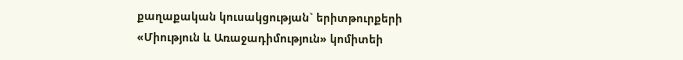քաղաքական կուսակցության` երիտթուրքերի «Միություն և Առաջադիմություն» կոմիտեի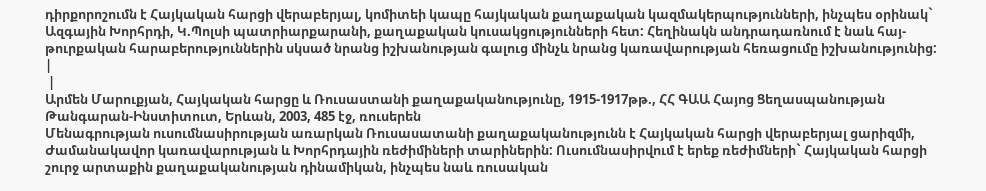դիրքորոշումն է Հայկական հարցի վերաբերյալ, կոմիտեի կապը հայկական քաղաքական կազմակերպությունների, ինչպես օրինակ` Ազգային Խորհրդի, Կ.Պոլսի պատրիարքարանի, քաղաքական կուսակցությունների հետ: Հեղինակն անդրադառնում է նաև հայ-թուրքական հարաբերություններին սկսած նրանց իշխանության գալուց մինչև նրանց կառավարության հեռացումը իշխանությունից:
|
 |
Արմեն Մարուքյան, Հայկական հարցը և Ռուսաստանի քաղաքականությունը, 1915-1917թթ., ՀՀ ԳԱԱ Հայոց Ցեղասպանության Թանգարան-Ինստիտուտ, Երևան, 2003, 485 էջ, ռուսերեն
Մենագրության ուսումնասիրության առարկան Ռուսասատանի քաղաքականությունն է Հայկական հարցի վերաբերյալ ցարիզմի, Ժամանակավոր կառավարության և Խորհրդային ռեժիմիների տարիներին: Ուսումնասիրվում է երեք ռեժիմների` Հայկական հարցի շուրջ արտաքին քաղաքականության դինամիկան, ինչպես նաև ռուսական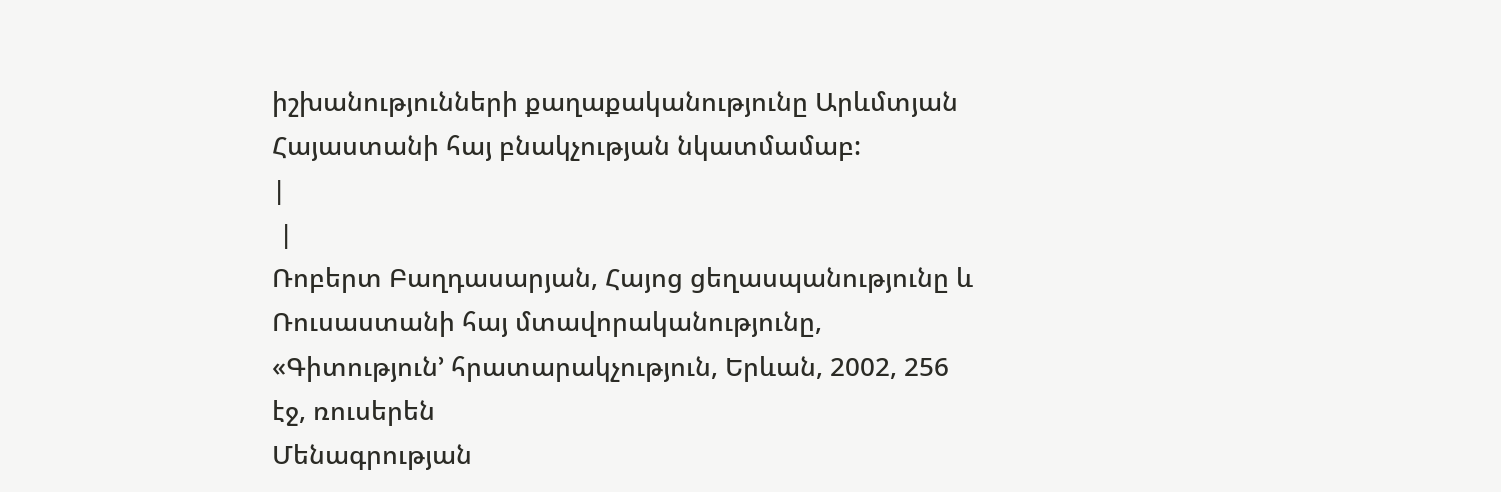իշխանությունների քաղաքականությունը Արևմտյան Հայաստանի հայ բնակչության նկատմամաբ:
|
 |
Ռոբերտ Բաղդասարյան, Հայոց ցեղասպանությունը և Ռուսաստանի հայ մտավորականությունը, «Գիտություն՚ հրատարակչություն, Երևան, 2002, 256 էջ, ռուսերեն
Մենագրության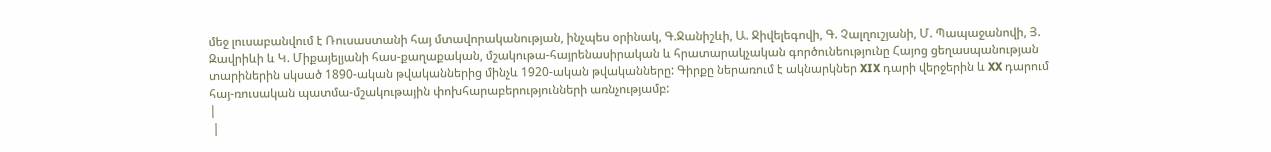մեջ լուսաբանվում է Ռուսաստանի հայ մտավորականության, ինչպես օրինակ, Գ.Ջանիշևի, Ա. Ջիվելեգովի, Գ. Չալղուշյանի, Մ. Պապաջանովի, Յ. Զավրիևի և Կ. Միքայելյանի հաս-քաղաքական, մշակութա-հայրենասիրական և հրատարակչական գործունեությունը Հայոց ցեղասպանության տարիներին սկսած 1890-ական թվականներից մինչև 1920-ական թվականները: Գիրքը ներառում է ակնարկներ XIX դարի վերջերին և XX դարում հայ-ռուսական պատմա-մշակութային փոխհարաբերությունների առնչությամբ:
|
 |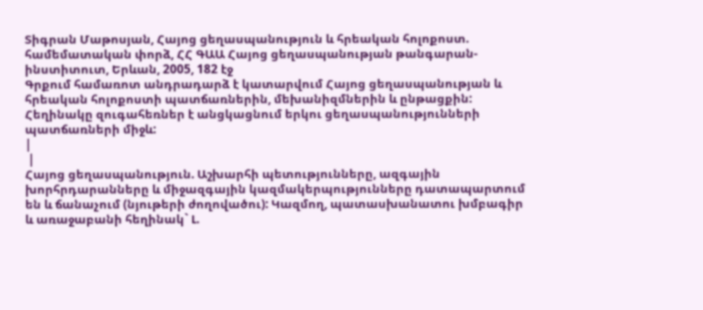Տիգրան Մաթոսյան, Հայոց ցեղասպանություն և հրեական հոլոքոստ. համեմատական փորձ, ՀՀ ԳԱԱ Հայոց ցեղասպանության թանգարան-ինստիտուտ, Երևան, 2005, 182 էջ
Գրքում համառոտ անդրադարձ է կատարվում Հայոց ցեղասպանության և հրեական հոլոքոստի պատճառներին, մեխանիզմներին և ընթացքին: Հեղինակը զուգահեռներ է անցկացնում երկու ցեղասպանությունների պատճառների միջև:
|
 |
Հայոց ցեղասպանություն. Աշխարհի պետությունները, ազգային խորհրդարանները և միջազգային կազմակերպությունները դատապարտում են և ճանաչում (նյութերի ժողովածու): Կազմող, պատասխանատու խմբագիր և առաջաբանի հեղինակ` Լ.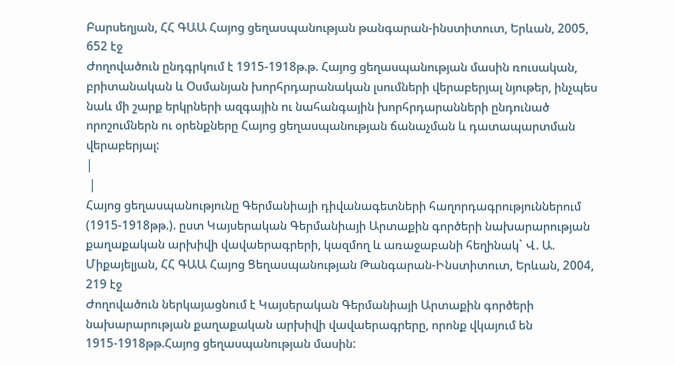Բարսեղյան, ՀՀ ԳԱԱ Հայոց ցեղասպանության թանգարան-ինստիտուտ, Երևան, 2005, 652 էջ
Ժողովածուն ընդգրկում է 1915-1918թ.թ. Հայոց ցեղասպանության մասին ռուսական, բրիտանական և Օսմանյան խորհրդարանական լսումների վերաբերյալ նյութեր, ինչպես նաև մի շարք երկրների ազգային ու նահանգային խորհրդարանների ընդունած որոշումներն ու օրենքները Հայոց ցեղասպանության ճանաչման և դատապարտման վերաբերյալ:
|
 |
Հայոց ցեղասպանությունը Գերմանիայի դիվանագետների հաղորդագրություններում (1915-1918թթ.). ըստ Կայսերական Գերմանիայի Արտաքին գործերի նախարարության քաղաքական արխիվի վավաերագրերի, կազմող և առաջաբանի հեղինակ` Վ. Ա. Միքայելյան, ՀՀ ԳԱԱ Հայոց Ցեղասպանության Թանգարան-Ինստիտուտ, Երևան, 2004, 219 էջ
Ժողովածուն ներկայացնում է Կայսերական Գերմանիայի Արտաքին գործերի նախարարության քաղաքական արխիվի վավաերագրերը, որոնք վկայում են 1915-1918թթ.Հայոց ցեղասպանության մասին: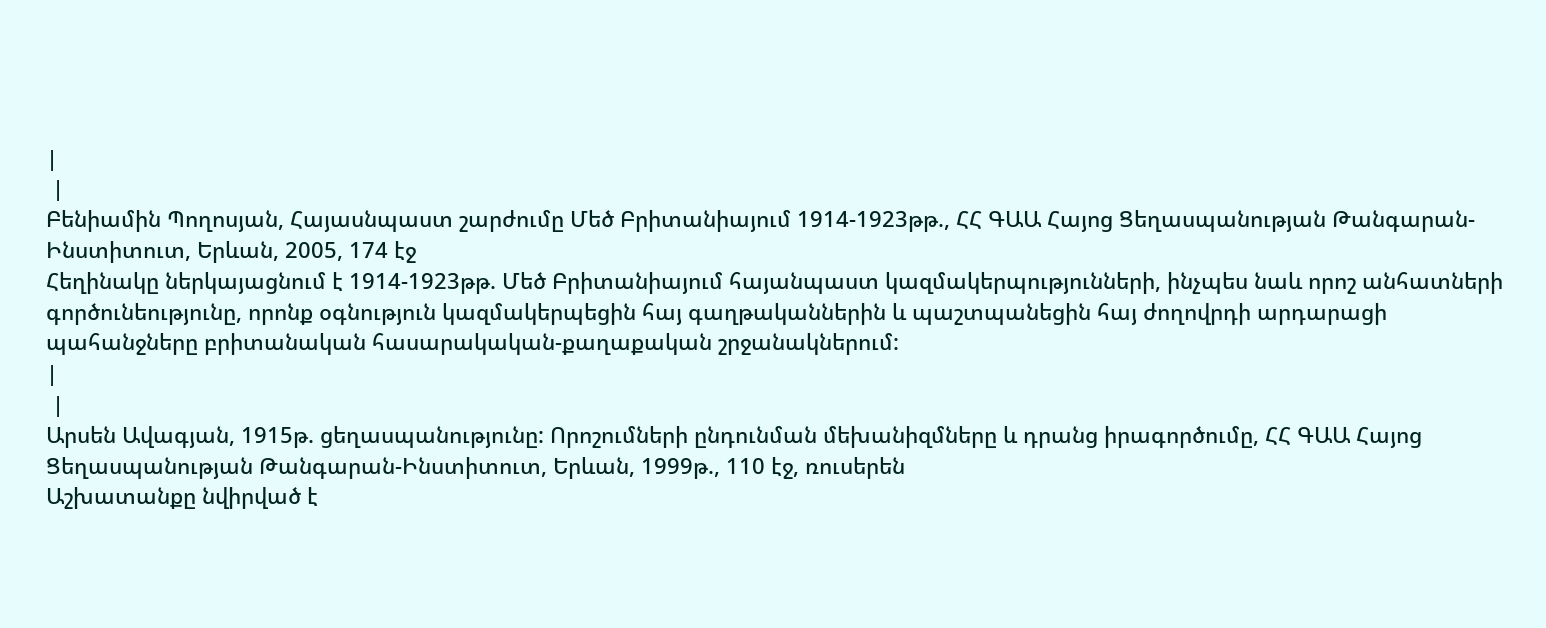|
 |
Բենիամին Պողոսյան, Հայասնպաստ շարժումը Մեծ Բրիտանիայում 1914-1923թթ., ՀՀ ԳԱԱ Հայոց Ցեղասպանության Թանգարան-Ինստիտուտ, Երևան, 2005, 174 էջ
Հեղինակը ներկայացնում է 1914-1923թթ. Մեծ Բրիտանիայում հայանպաստ կազմակերպությունների, ինչպես նաև որոշ անհատների գործունեությունը, որոնք օգնություն կազմակերպեցին հայ գաղթականներին և պաշտպանեցին հայ ժողովրդի արդարացի պահանջները բրիտանական հասարակական-քաղաքական շրջանակներում:
|
 |
Արսեն Ավագյան, 1915թ. ցեղասպանությունը: Որոշումների ընդունման մեխանիզմները և դրանց իրագործումը, ՀՀ ԳԱԱ Հայոց Ցեղասպանության Թանգարան-Ինստիտուտ, Երևան, 1999թ., 110 էջ, ռուսերեն
Աշխատանքը նվիրված է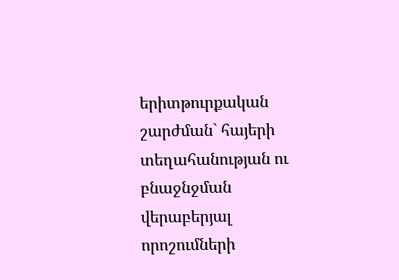երիտթուրքական շարժման` հայերի տեղահանության ու բնաջնջման վերաբերյալ որոշումների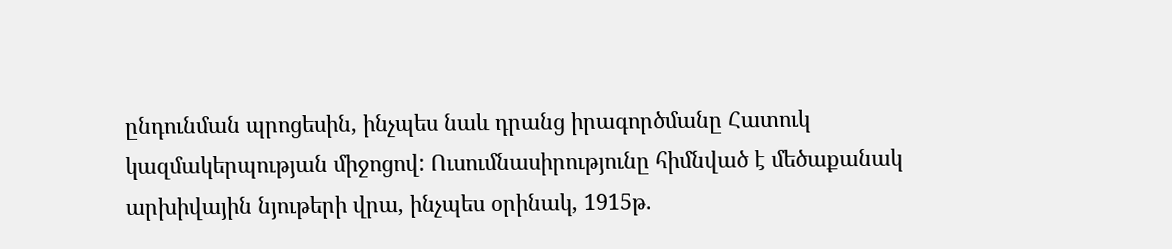ընդունման պրոցեսին, ինչպես նաև դրանց իրագործմանը Հատուկ կազմակերպության միջոցով: Ուսումնասիրությունը հիմնված է մեծաքանակ արխիվային նյութերի վրա, ինչպես օրինակ, 1915թ.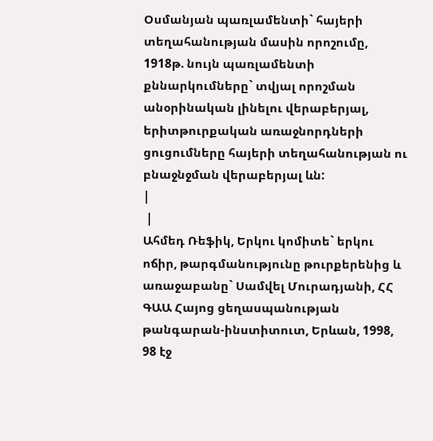Օսմանյան պառլամենտի` հայերի տեղահանության մասին որոշումը, 1918թ. նույն պառլամենտի քննարկումները` տվյալ որոշման անօրինական լինելու վերաբերյալ, երիտթուրքական առաջնորդների ցուցումները հայերի տեղահանության ու բնաջնջման վերաբերյալ ևն:
|
 |
Ահմեդ Ռեֆիկ, Երկու կոմիտե` երկու ոճիր, թարգմանությունը թուրքերենից և առաջաբանը` Սամվել Մուրադյանի, ՀՀ ԳԱԱ Հայոց ցեղասպանության թանգարան-ինստիտուտ, Երևան, 1998, 98 էջ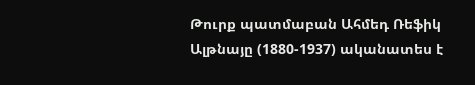Թուրք պատմաբան Ահմեդ Ռեֆիկ Ալթնայը (1880-1937) ականատես է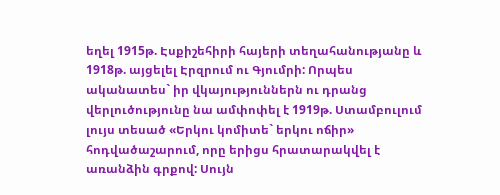եղել 1915թ. Էսքիշեհիրի հայերի տեղահանությանը և 1918թ. այցելել Էրզրում ու Գյումրի: Որպես ականատես` իր վկայություններն ու դրանց վերլուծությունը նա ամփոփել է 1919թ. Ստամբուլում լույս տեսած «Երկու կոմիտե` երկու ոճիր» հոդվածաշարում, որը երիցս հրատարակվել է առանձին գրքով: Սույն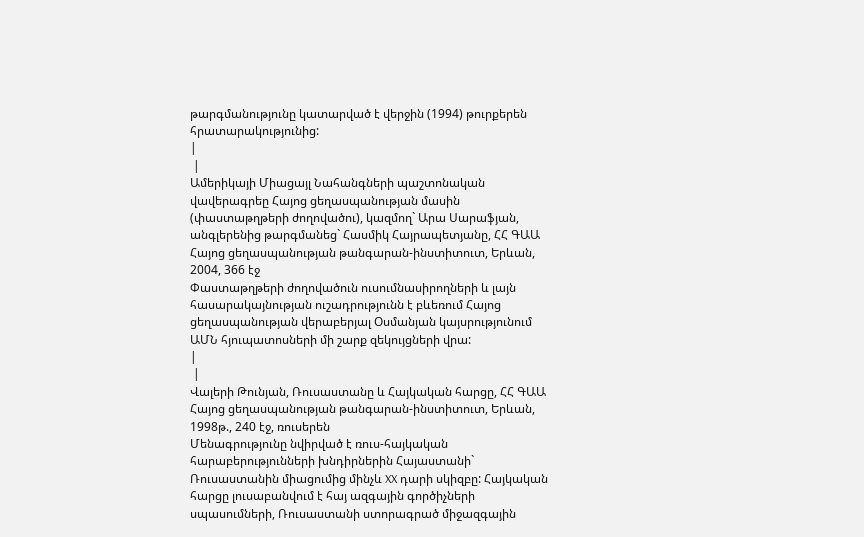թարգմանությունը կատարված է վերջին (1994) թուրքերեն հրատարակությունից:
|
 |
Ամերիկայի Միացայլ Նահանգների պաշտոնական վավերագրեը Հայոց ցեղասպանության մասին (փաստաթղթերի ժողովածու), կազմող` Արա Սարաֆյան, անգլերենից թարգմանեց` Հասմիկ Հայրապետյանը, ՀՀ ԳԱԱ Հայոց ցեղասպանության թանգարան-ինստիտուտ, Երևան, 2004, 366 էջ
Փաստաթղթերի ժողովածուն ուսումնասիրողների և լայն հասարակայնության ուշադրությունն է բևեռում Հայոց ցեղասպանության վերաբերյալ Օսմանյան կայսրությունում ԱՄՆ հյուպատոսների մի շարք զեկույցների վրա:
|
 |
Վալերի Թունյան, Ռուսաստանը և Հայկական հարցը, ՀՀ ԳԱԱ Հայոց ցեղասպանության թանգարան-ինստիտուտ, Երևան, 1998թ., 240 էջ, ռուսերեն
Մենագրությունը նվիրված է ռուս-հայկական հարաբերությունների խնդիրներին Հայաստանի` Ռուսաստանին միացումից մինչև XX դարի սկիզբը: Հայկական հարցը լուսաբանվում է հայ ազգային գործիչների սպասումների, Ռուսաստանի ստորագրած միջազգային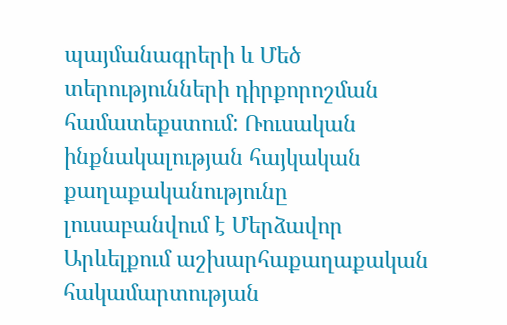պայմանագրերի և Մեծ տերությունների դիրքորոշման համատեքստում: Ռուսական ինքնակալության հայկական քաղաքականությունը լուսաբանվում է Մերձավոր Արևելքում աշխարհաքաղաքական հակամարտության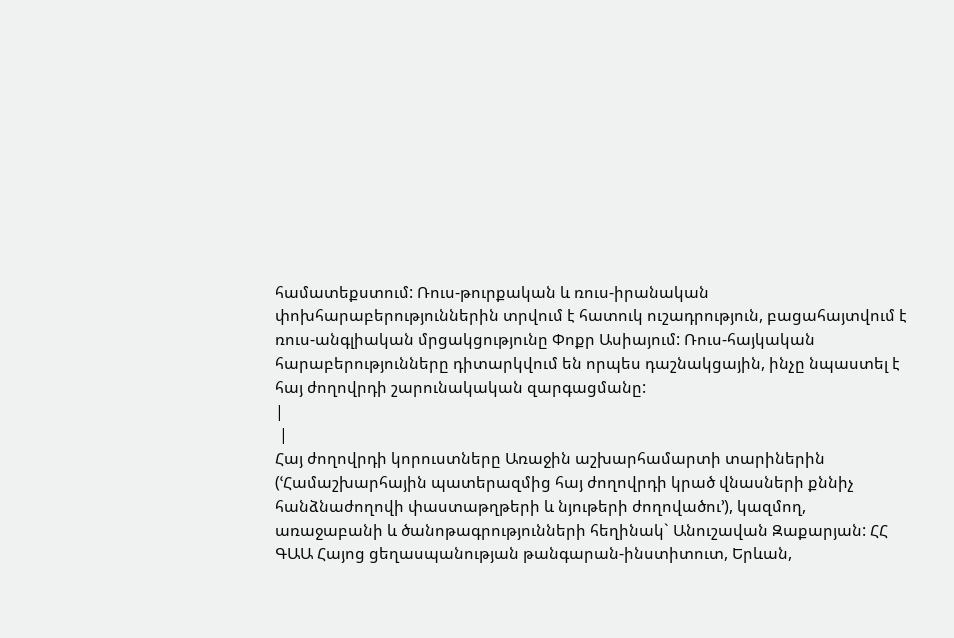համատեքստում: Ռուս-թուրքական և ռուս-իրանական փոխհարաբերություններին տրվում է հատուկ ուշադրություն, բացահայտվում է ռուս-անգլիական մրցակցությունը Փոքր Ասիայում: Ռուս-հայկական հարաբերությունները դիտարկվում են որպես դաշնակցային, ինչը նպաստել է հայ ժողովրդի շարունակական զարգացմանը:
|
 |
Հայ ժողովրդի կորուստները Առաջին աշխարհամարտի տարիներին (ՙՀամաշխարհային պատերազմից հայ ժողովրդի կրած վնասների քննիչ հանձնաժողովի փաստաթղթերի և նյութերի ժողովածու՚), կազմող, առաջաբանի և ծանոթագրությունների հեղինակ` Անուշավան Զաքարյան: ՀՀ ԳԱԱ Հայոց ցեղասպանության թանգարան-ինստիտուտ, Երևան,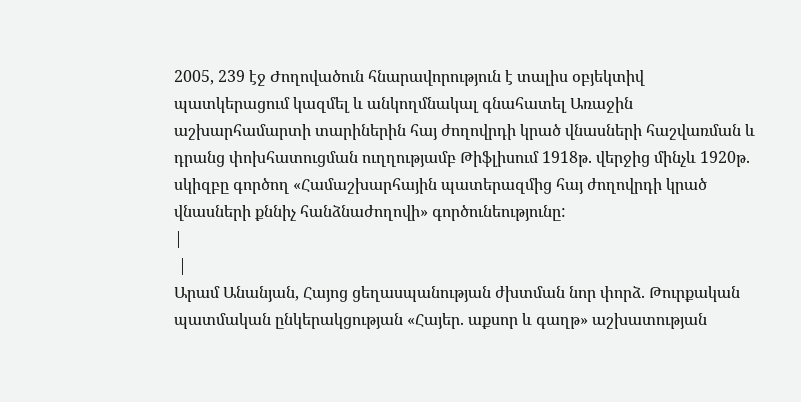2005, 239 էջ Ժողովածուն հնարավորություն է տալիս օբյեկտիվ պատկերացում կազմել և անկողմնակալ գնահատել Առաջին աշխարհամարտի տարիներին հայ ժողովրդի կրած վնասների հաշվառման և դրանց փոխհատուցման ուղղությամբ Թիֆլիսում 1918թ. վերջից մինչև 1920թ. սկիզբը գործող «Համաշխարհային պատերազմից հայ ժողովրդի կրած վնասների քննիչ հանձնաժողովի» գործունեությունը:
|
 |
Արամ Անանյան, Հայոց ցեղասպանության ժխտման նոր փորձ. Թուրքական պատմական ընկերակցության «Հայեր. աքսոր և գաղթ» աշխատության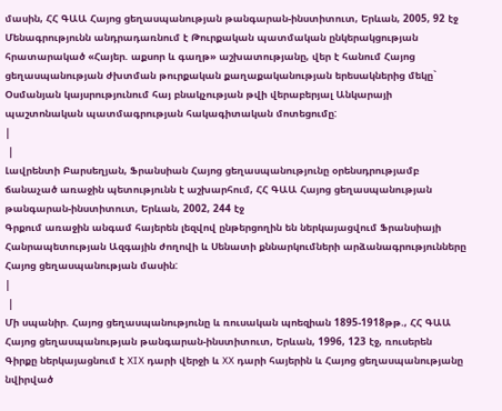մասին, ՀՀ ԳԱԱ Հայոց ցեղասպանության թանգարան-ինստիտուտ, Երևան, 2005, 92 էջ
Մենագրությունն անդրադառնում է Թուրքական պատմական ընկերակցության հրատարակած «Հայեր. աքսոր և գաղթ» աշխատությանը, վեր է հանում Հայոց ցեղասպանության ժխտման թուրքական քաղաքականության երեսակներից մեկը` Օսմանյան կայսրությունում հայ բնակչության թվի վերաբերյալ Անկարայի պաշտոնական պատմագրության հակագիտական մոտեցումը:
|
 |
Լավրենտի Բարսեղյան, Ֆրանսիան Հայոց ցեղասպանությունը օրենսդրությամբ ճանաչած առաջին պետությունն է աշխարհում, ՀՀ ԳԱԱ Հայոց ցեղասպանության թանգարան-ինստիտուտ, Երևան, 2002, 244 էջ
Գրքում առաջին անգամ հայերեն լեզվով ընթերցողին են ներկայացվում Ֆրանսիայի Հանրապետության Ազգային ժողովի և Սենատի քննարկումների արձանագրությունները Հայոց ցեղասպանության մասին:
|
 |
Մի սպանիր. Հայոց ցեղասպանությունը և ռուսական պոեզիան 1895-1918թթ., ՀՀ ԳԱԱ Հայոց ցեղասպանության թանգարան-ինստիտուտ, Երևան, 1996, 123 էջ, ռուսերեն
Գիրքը ներկայացնում է XIX դարի վերջի և XX դարի հայերին և Հայոց ցեղասպանությանը նվիրված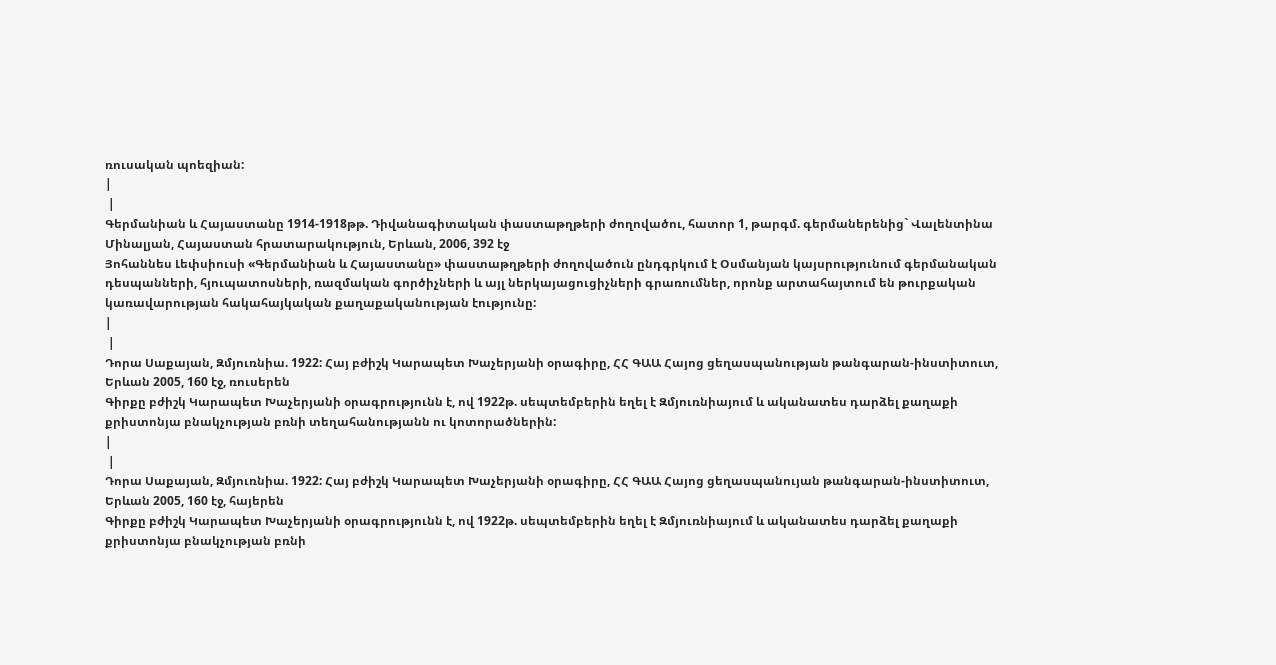ռուսական պոեզիան:
|
 |
Գերմանիան և Հայաստանը 1914-1918թթ. Դիվանագիտական փաստաթղթերի ժողովածու, հատոր 1, թարգմ. գերմաներենից` Վալենտինա Մինալյան, Հայաստան հրատարակություն, Երևան, 2006, 392 էջ
Յոհաննես Լեփսիուսի «Գերմանիան և Հայաստանը» փաստաթղթերի ժողովածուն ընդգրկում է Օսմանյան կայսրությունում գերմանական դեսպանների, հյուպատոսների, ռազմական գործիչների և այլ ներկայացուցիչների գրառումներ, որոնք արտահայտում են թուրքական կառավարության հակահայկական քաղաքականության էությունը:
|
 |
Դորա Սաքայան, Զմյուռնիա. 1922: Հայ բժիշկ Կարապետ Խաչերյանի օրագիրը, ՀՀ ԳԱԱ Հայոց ցեղասպանության թանգարան-ինստիտուտ, Երևան 2005, 160 էջ, ռուսերեն
Գիրքը բժիշկ Կարապետ Խաչերյանի օրագրությունն է, ով 1922թ. սեպտեմբերին եղել է Զմյուռնիայում և ականատես դարձել քաղաքի քրիստոնյա բնակչության բռնի տեղահանությանն ու կոտորածներին:
|
 |
Դորա Սաքայան, Զմյուռնիա. 1922: Հայ բժիշկ Կարապետ Խաչերյանի օրագիրը, ՀՀ ԳԱԱ Հայոց ցեղասպանույան թանգարան-ինստիտուտ, Երևան 2005, 160 էջ, հայերեն
Գիրքը բժիշկ Կարապետ Խաչերյանի օրագրությունն է, ով 1922թ. սեպտեմբերին եղել է Զմյուռնիայում և ականատես դարձել քաղաքի քրիստոնյա բնակչության բռնի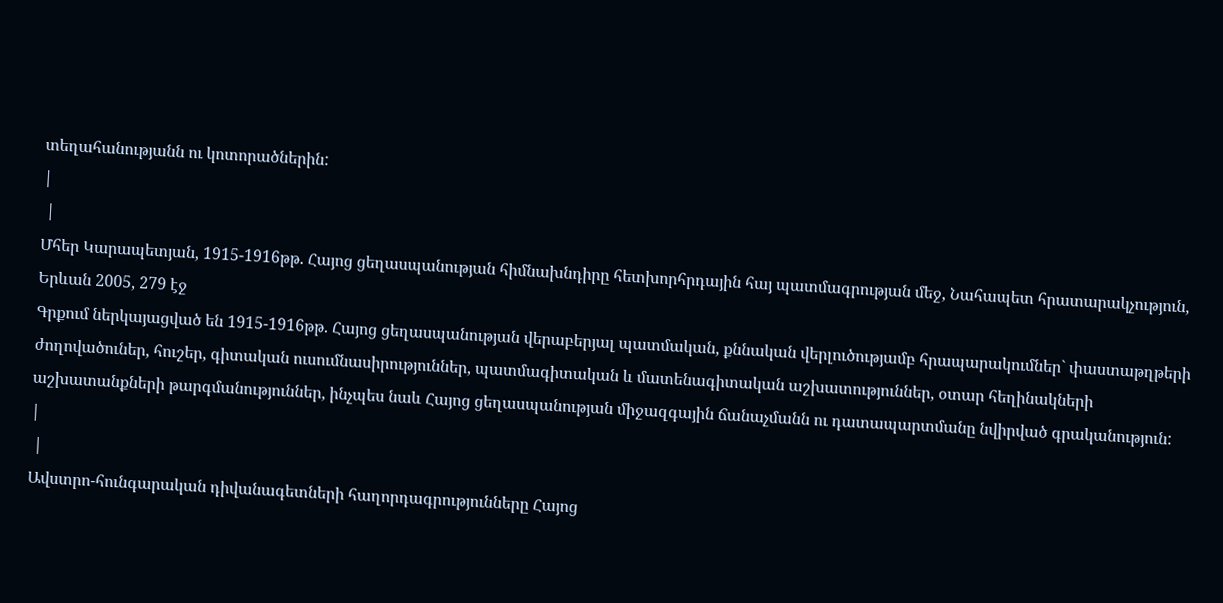տեղահանությանն ու կոտորածներին:
|
 |
Մհեր Կարապետյան, 1915-1916թթ. Հայոց ցեղասպանության հիմնախնդիրը հետխորհրդային հայ պատմագրության մեջ, Նահապետ հրատարակչություն, Երևան 2005, 279 էջ
Գրքում ներկայացված են 1915-1916թթ. Հայոց ցեղասպանության վերաբերյալ պատմական, քննական վերլուծությամբ հրապարակումներ` փաստաթղթերի ժողովածուներ, հուշեր, գիտական ուսումնասիրություններ, պատմագիտական և մատենագիտական աշխատություններ, օտար հեղինակների աշխատանքների թարգմանություններ, ինչպես նաև Հայոց ցեղասպանության միջազգային ճանաչմանն ու դատապարտմանը նվիրված գրականություն:
|
 |
Ավստրո-հունգարական դիվանագետների հաղորդագրությունները Հայոց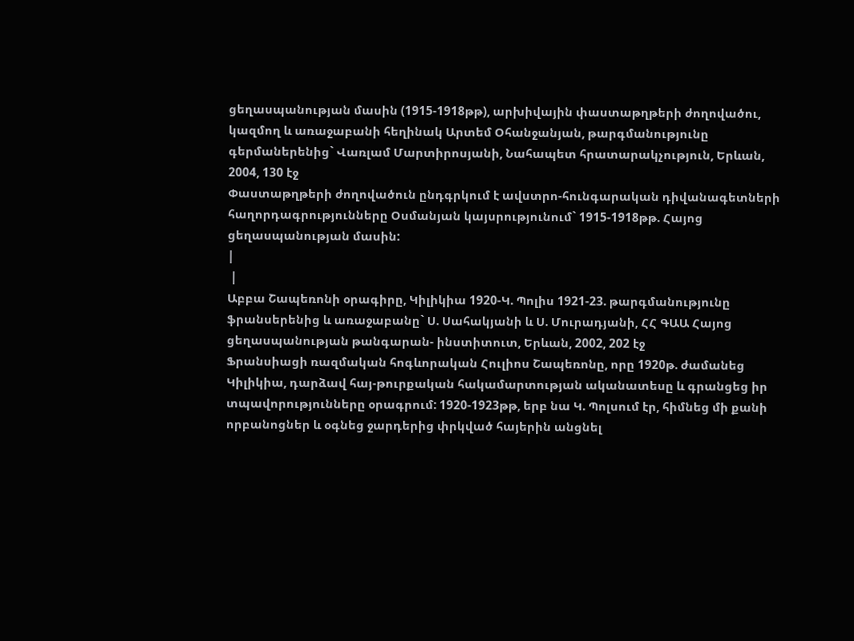ցեղասպանության մասին (1915-1918թթ), արխիվային փաստաթղթերի ժողովածու, կազմող և առաջաբանի հեղինակ Արտեմ Օհանջանյան, թարգմանությունը գերմաներենից` Վառլամ Մարտիրոսյանի, Նահապետ հրատարակչություն, Երևան, 2004, 130 էջ
Փաստաթղթերի ժողովածուն ընդգրկում է ավստրո-հունգարական դիվանագետների հաղորդագրությունները Օսմանյան կայսրությունում` 1915-1918թթ. Հայոց ցեղասպանության մասին:
|
 |
Աբբա Շապեռոնի օրագիրը, Կիլիկիա 1920-Կ. Պոլիս 1921-23. թարգմանությունը ֆրանսերենից և առաջաբանը` Ս. Սահակյանի և Ս. Մուրադյանի, ՀՀ ԳԱԱ Հայոց ցեղասպանության թանգարան- ինստիտուտ, Երևան, 2002, 202 էջ
Ֆրանսիացի ռազմական հոգևորական Հուլիոս Շապեռոնը, որը 1920թ. ժամանեց Կիլիկիա, դարձավ հայ-թուրքական հակամարտության ականատեսը և գրանցեց իր տպավորությունները օրագրում: 1920-1923թթ, երբ նա Կ. Պոլսում էր, հիմնեց մի քանի որբանոցներ և օգնեց ջարդերից փրկված հայերին անցնել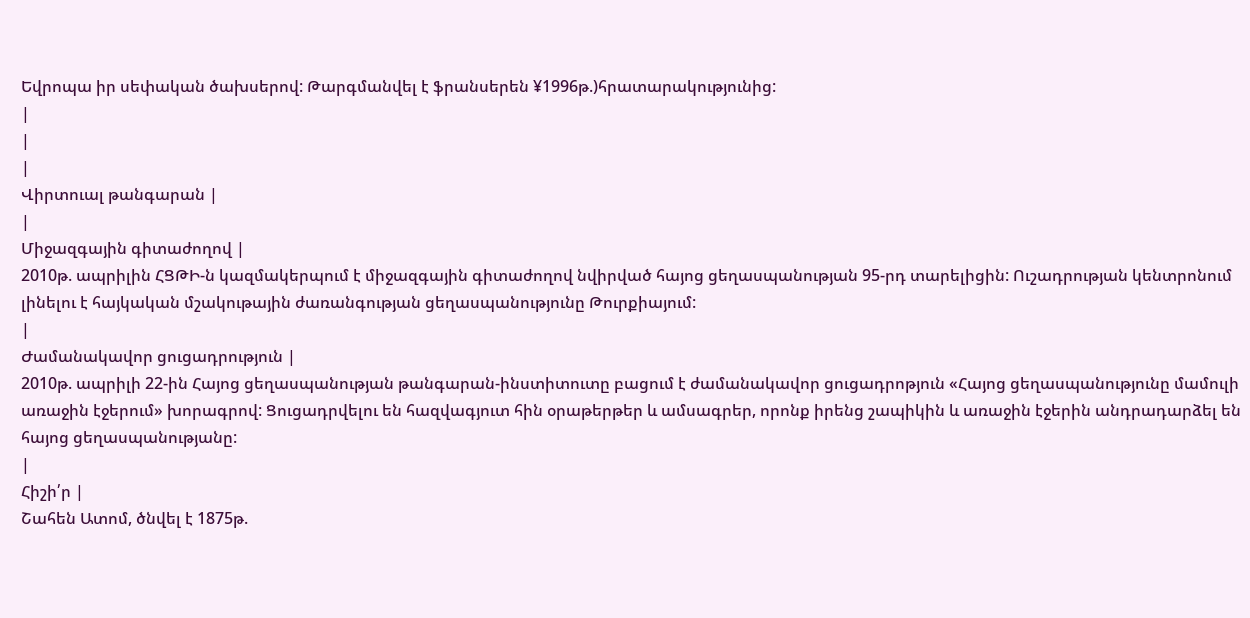Եվրոպա իր սեփական ծախսերով: Թարգմանվել է ֆրանսերեն ¥1996թ.)հրատարակությունից:
|
|
|
Վիրտուալ թանգարան |
|
Միջազգային գիտաժողով |
2010թ. ապրիլին ՀՑԹԻ-ն կազմակերպում է միջազգային գիտաժողով նվիրված հայոց ցեղասպանության 95-րդ տարելիցին: Ուշադրության կենտրոնում լինելու է հայկական մշակութային ժառանգության ցեղասպանությունը Թուրքիայում:
|
Ժամանակավոր ցուցադրություն |
2010թ. ապրիլի 22-ին Հայոց ցեղասպանության թանգարան-ինստիտուտը բացում է ժամանակավոր ցուցադրոթյուն «Հայոց ցեղասպանությունը մամուլի առաջին էջերում» խորագրով: Ցուցադրվելու են հազվագյուտ հին օրաթերթեր և ամսագրեր, որոնք իրենց շապիկին և առաջին էջերին անդրադարձել են հայոց ցեղասպանությանը:
|
Հիշի՛ր |
Շահեն Ատոմ, ծնվել է 1875թ.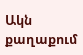Ակն քաղաքում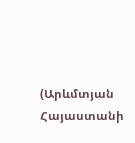(Արևմտյան Հայաստանի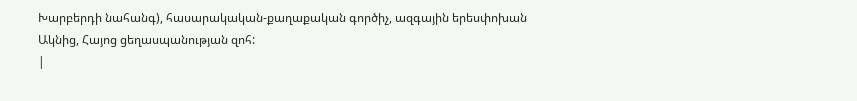Խարբերդի նահանգ), հասարակական-քաղաքական գործիչ, ազգային երեսփոխան Ակնից, Հայոց ցեղասպանության զոհ:
|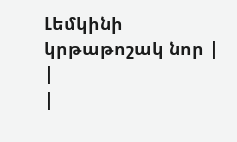Լեմկինի կրթաթոշակ նոր |
|
|